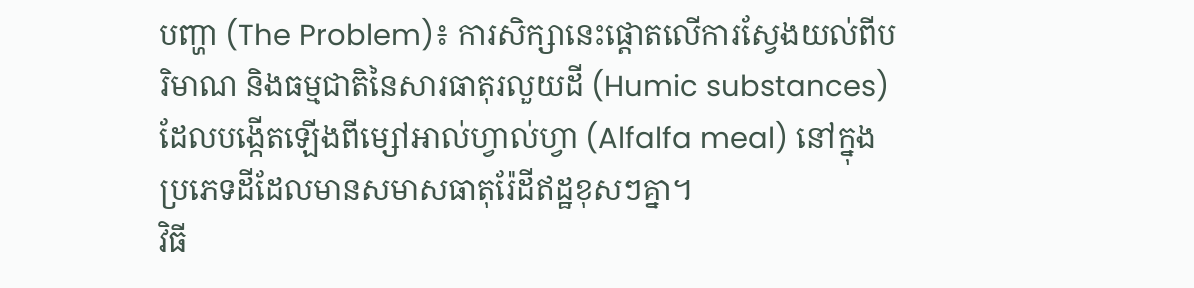បញ្ហា (The Problem)៖ ការសិក្សានេះផ្តោតលើការស្វែងយល់ពីបរិមាណ និងធម្មជាតិនៃសារធាតុរលួយដី (Humic substances) ដែលបង្កើតឡើងពីម្សៅអាល់ហ្វាល់ហ្វា (Alfalfa meal) នៅក្នុងប្រភេទដីដែលមានសមាសធាតុរ៉ែដីឥដ្ឋខុសៗគ្នា។
វិធី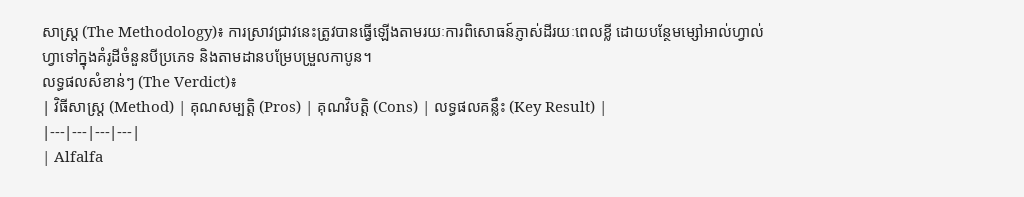សាស្ត្រ (The Methodology)៖ ការស្រាវជ្រាវនេះត្រូវបានធ្វើឡើងតាមរយៈការពិសោធន៍ភ្ញាស់ដីរយៈពេលខ្លី ដោយបន្ថែមម្សៅអាល់ហ្វាល់ហ្វាទៅក្នុងគំរូដីចំនួនបីប្រភេទ និងតាមដានបម្រែបម្រួលកាបូន។
លទ្ធផលសំខាន់ៗ (The Verdict)៖
| វិធីសាស្ត្រ (Method) | គុណសម្បត្តិ (Pros) | គុណវិបត្តិ (Cons) | លទ្ធផលគន្លឹះ (Key Result) |
|---|---|---|---|
| Alfalfa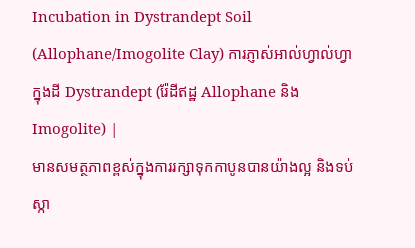Incubation in Dystrandept Soil (Allophane/Imogolite Clay) ការភ្ញាស់អាល់ហ្វាល់ហ្វាក្នុងដី Dystrandept (រ៉ែដីឥដ្ឋ Allophane និង Imogolite) |
មានសមត្ថភាពខ្ពស់ក្នុងការរក្សាទុកកាបូនបានយ៉ាងល្អ និងទប់ស្កា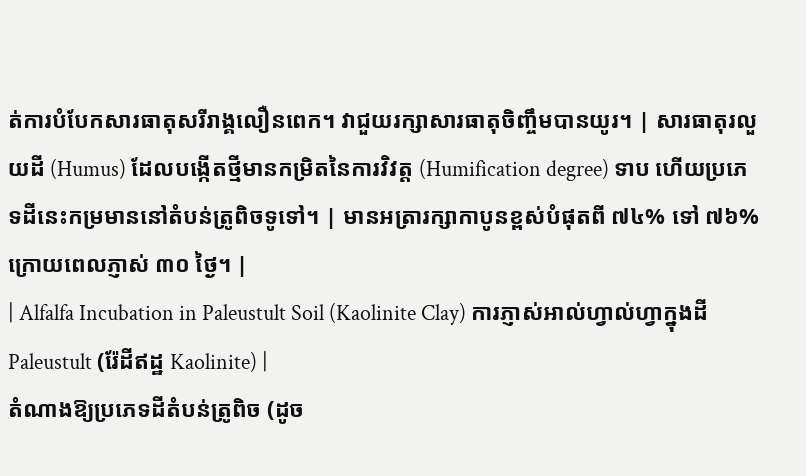ត់ការបំបែកសារធាតុសរីរាង្គលឿនពេក។ វាជួយរក្សាសារធាតុចិញ្ចឹមបានយូរ។ | សារធាតុរលួយដី (Humus) ដែលបង្កើតថ្មីមានកម្រិតនៃការវិវត្ត (Humification degree) ទាប ហើយប្រភេទដីនេះកម្រមាននៅតំបន់ត្រូពិចទូទៅ។ | មានអត្រារក្សាកាបូនខ្ពស់បំផុតពី ៧៤% ទៅ ៧៦% ក្រោយពេលភ្ញាស់ ៣០ ថ្ងៃ។ |
| Alfalfa Incubation in Paleustult Soil (Kaolinite Clay) ការភ្ញាស់អាល់ហ្វាល់ហ្វាក្នុងដី Paleustult (រ៉ែដីឥដ្ឋ Kaolinite) |
តំណាងឱ្យប្រភេទដីតំបន់ត្រូពិច (ដូច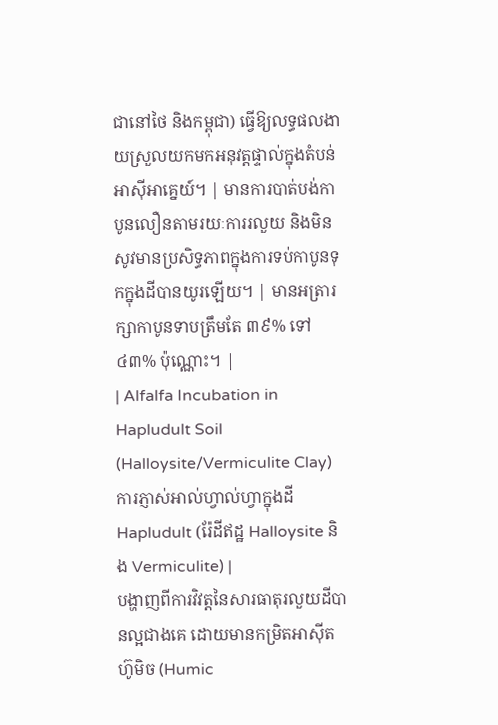ជានៅថៃ និងកម្ពុជា) ធ្វើឱ្យលទ្ធផលងាយស្រួលយកមកអនុវត្តផ្ទាល់ក្នុងតំបន់អាស៊ីអាគ្នេយ៍។ | មានការបាត់បង់កាបូនលឿនតាមរយៈការរលួយ និងមិនសូវមានប្រសិទ្ធភាពក្នុងការទប់កាបូនទុកក្នុងដីបានយូរឡើយ។ | មានអត្រារក្សាកាបូនទាបត្រឹមតែ ៣៩% ទៅ ៤៣% ប៉ុណ្ណោះ។ |
| Alfalfa Incubation in Hapludult Soil (Halloysite/Vermiculite Clay) ការភ្ញាស់អាល់ហ្វាល់ហ្វាក្នុងដី Hapludult (រ៉ែដីឥដ្ឋ Halloysite និង Vermiculite) |
បង្ហាញពីការវិវត្តនៃសារធាតុរលួយដីបានល្អជាងគេ ដោយមានកម្រិតអាស៊ីតហ៊ូមិច (Humic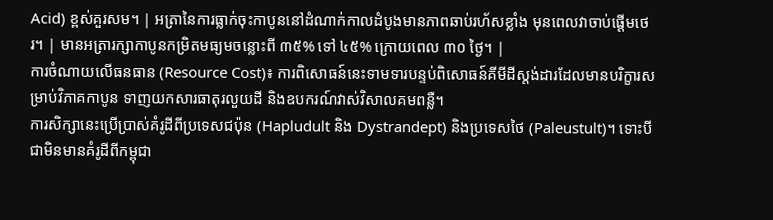Acid) ខ្ពស់គួរសម។ | អត្រានៃការធ្លាក់ចុះកាបូននៅដំណាក់កាលដំបូងមានភាពឆាប់រហ័សខ្លាំង មុនពេលវាចាប់ផ្តើមថេរ។ | មានអត្រារក្សាកាបូនកម្រិតមធ្យមចន្លោះពី ៣៥% ទៅ ៤៥% ក្រោយពេល ៣០ ថ្ងៃ។ |
ការចំណាយលើធនធាន (Resource Cost)៖ ការពិសោធន៍នេះទាមទារបន្ទប់ពិសោធន៍គីមីដីស្តង់ដារដែលមានបរិក្ខារសម្រាប់វិភាគកាបូន ទាញយកសារធាតុរលួយដី និងឧបករណ៍វាស់វិសាលគមពន្លឺ។
ការសិក្សានេះប្រើប្រាស់គំរូដីពីប្រទេសជប៉ុន (Hapludult និង Dystrandept) និងប្រទេសថៃ (Paleustult)។ ទោះបីជាមិនមានគំរូដីពីកម្ពុជា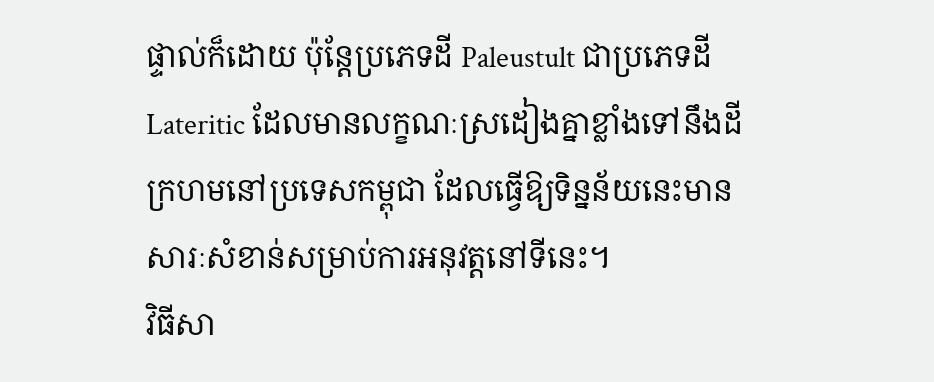ផ្ទាល់ក៏ដោយ ប៉ុន្តែប្រភេទដី Paleustult ជាប្រភេទដី Lateritic ដែលមានលក្ខណៈស្រដៀងគ្នាខ្លាំងទៅនឹងដីក្រហមនៅប្រទេសកម្ពុជា ដែលធ្វើឱ្យទិន្នន័យនេះមានសារៈសំខាន់សម្រាប់ការអនុវត្តនៅទីនេះ។
វិធីសា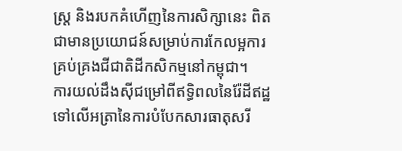ស្ត្រ និងរបកគំហើញនៃការសិក្សានេះ ពិតជាមានប្រយោជន៍សម្រាប់ការកែលម្អការគ្រប់គ្រងជីជាតិដីកសិកម្មនៅកម្ពុជា។
ការយល់ដឹងស៊ីជម្រៅពីឥទ្ធិពលនៃរ៉ែដីឥដ្ឋទៅលើអត្រានៃការបំបែកសារធាតុសរី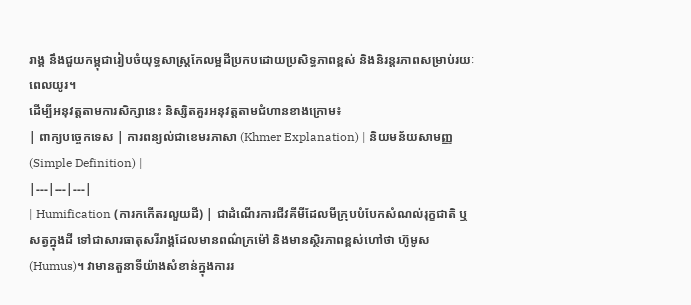រាង្គ នឹងជួយកម្ពុជារៀបចំយុទ្ធសាស្ត្រកែលម្អដីប្រកបដោយប្រសិទ្ធភាពខ្ពស់ និងនិរន្តរភាពសម្រាប់រយៈពេលយូរ។
ដើម្បីអនុវត្តតាមការសិក្សានេះ និស្សិតគួរអនុវត្តតាមជំហានខាងក្រោម៖
| ពាក្យបច្ចេកទេស | ការពន្យល់ជាខេមរភាសា (Khmer Explanation) | និយមន័យសាមញ្ញ (Simple Definition) |
|---|---|---|
| Humification (ការកកើតរលួយដី) | ជាដំណើរការជីវគីមីដែលមីក្រុបបំបែកសំណល់រុក្ខជាតិ ឬសត្វក្នុងដី ទៅជាសារធាតុសរីរាង្គដែលមានពណ៌ក្រម៉ៅ និងមានស្ថិរភាពខ្ពស់ហៅថា ហ៊ូមូស (Humus)។ វាមានតួនាទីយ៉ាងសំខាន់ក្នុងការរ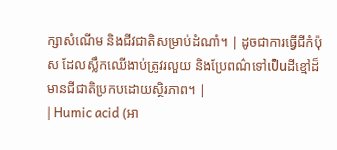ក្សាសំណើម និងជីវជាតិសម្រាប់ដំណាំ។ | ដូចជាការធ្វើជីកំប៉ុស ដែលស្លឹកឈើងាប់ត្រូវរលួយ និងប្រែពណ៌ទៅเป็นដីខ្មៅដ៏មានជីជាតិប្រកបដោយស្ថិរភាព។ |
| Humic acid (អា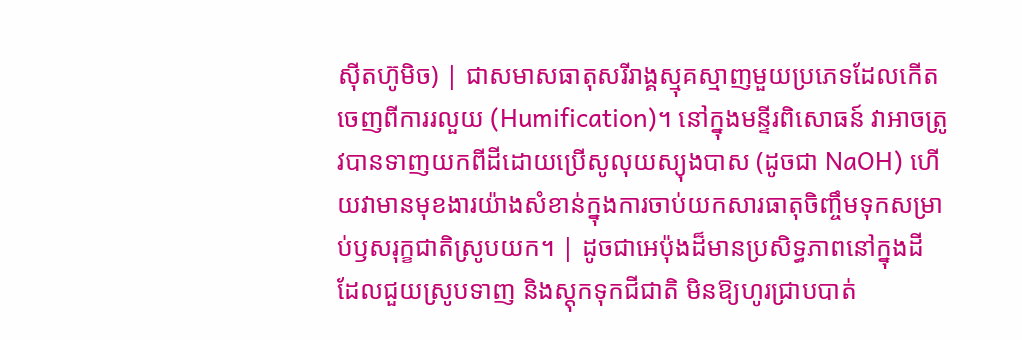ស៊ីតហ៊ូមិច) | ជាសមាសធាតុសរីរាង្គស្មុគស្មាញមួយប្រភេទដែលកើតចេញពីការរលួយ (Humification)។ នៅក្នុងមន្ទីរពិសោធន៍ វាអាចត្រូវបានទាញយកពីដីដោយប្រើសូលុយស្យុងបាស (ដូចជា NaOH) ហើយវាមានមុខងារយ៉ាងសំខាន់ក្នុងការចាប់យកសារធាតុចិញ្ចឹមទុកសម្រាប់ឫសរុក្ខជាតិស្រូបយក។ | ដូចជាអេប៉ុងដ៏មានប្រសិទ្ធភាពនៅក្នុងដី ដែលជួយស្រូបទាញ និងស្តុកទុកជីជាតិ មិនឱ្យហូរជ្រាបបាត់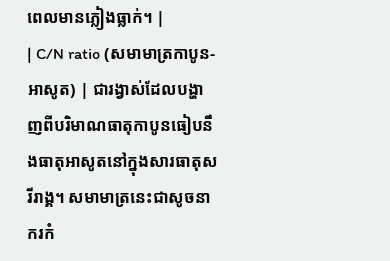ពេលមានភ្លៀងធ្លាក់។ |
| C/N ratio (សមាមាត្រកាបូន-អាសូត) | ជារង្វាស់ដែលបង្ហាញពីបរិមាណធាតុកាបូនធៀបនឹងធាតុអាសូតនៅក្នុងសារធាតុសរីរាង្គ។ សមាមាត្រនេះជាសូចនាករកំ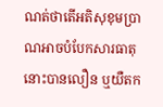ណត់ថាតើអតិសុខុមប្រាណអាចបំបែកសារធាតុនោះបានលឿន ឬយឺតក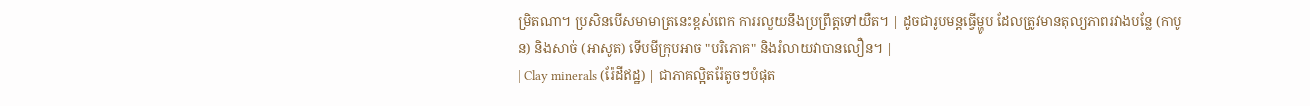ម្រិតណា។ ប្រសិនបើសមាមាត្រនេះខ្ពស់ពេក ការរលួយនឹងប្រព្រឹត្តទៅយឺត។ | ដូចជារូបមន្តធ្វើម្ហូប ដែលត្រូវមានតុល្យភាពរវាងបន្លែ (កាបូន) និងសាច់ (អាសូត) ទើបមីក្រុបអាច "បរិភោគ" និងរំលាយវាបានលឿន។ |
| Clay minerals (រ៉ែដីឥដ្ឋ) | ជាភាគល្អិតរ៉ែតូចៗបំផុត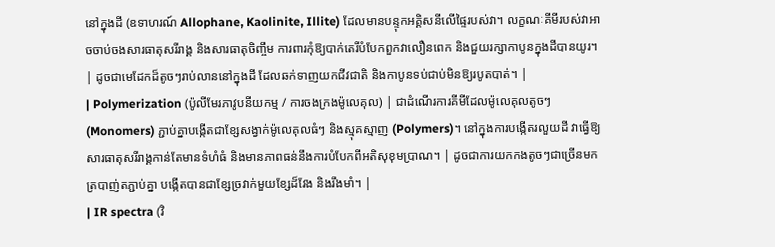នៅក្នុងដី (ឧទាហរណ៍ Allophane, Kaolinite, Illite) ដែលមានបន្ទុកអគ្គិសនីលើផ្ទៃរបស់វា។ លក្ខណៈគីមីរបស់វាអាចចាប់ចងសារធាតុសរីរាង្គ និងសារធាតុចិញ្ចឹម ការពារកុំឱ្យបាក់តេរីបំបែកពួកវាលឿនពេក និងជួយរក្សាកាបូនក្នុងដីបានយូរ។ | ដូចជាមេដែកដ៏តូចៗរាប់លាននៅក្នុងដី ដែលឆក់ទាញយកជីវជាតិ និងកាបូនទប់ជាប់មិនឱ្យរបូតបាត់។ |
| Polymerization (ប៉ូលីមែរភាវូបនីយកម្ម / ការចងក្រងម៉ូលេគុល) | ជាដំណើរការគីមីដែលម៉ូលេគុលតូចៗ (Monomers) ភ្ជាប់គ្នាបង្កើតជាខ្សែសង្វាក់ម៉ូលេគុលធំៗ និងស្មុគស្មាញ (Polymers)។ នៅក្នុងការបង្កើតរលួយដី វាធ្វើឱ្យសារធាតុសរីរាង្គកាន់តែមានទំហំធំ និងមានភាពធន់នឹងការបំបែកពីអតិសុខុមប្រាណ។ | ដូចជាការយកកងតូចៗជាច្រើនមកត្របាញ់តភ្ជាប់គ្នា បង្កើតបានជាខ្សែច្រវាក់មួយខ្សែដ៏វែង និងរឹងមាំ។ |
| IR spectra (វិ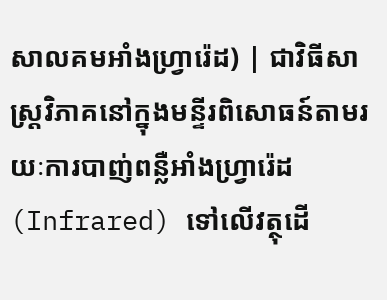សាលគមអាំងហ្វ្រារ៉េដ) | ជាវិធីសាស្ត្រវិភាគនៅក្នុងមន្ទីរពិសោធន៍តាមរយៈការបាញ់ពន្លឺអាំងហ្វ្រារ៉េដ (Infrared) ទៅលើវត្ថុដើ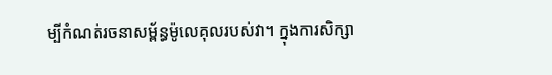ម្បីកំណត់រចនាសម្ព័ន្ធម៉ូលេគុលរបស់វា។ ក្នុងការសិក្សា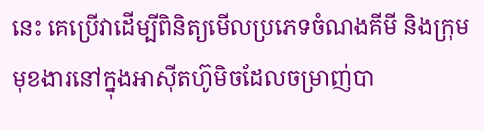នេះ គេប្រើវាដើម្បីពិនិត្យមើលប្រភេទចំណងគីមី និងក្រុមមុខងារនៅក្នុងអាស៊ីតហ៊ូមិចដែលចម្រាញ់បា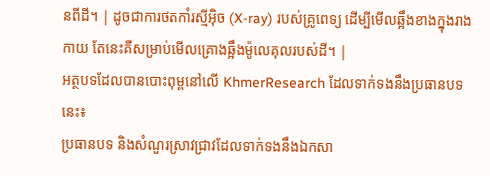នពីដី។ | ដូចជាការថតកាំរស្មីអ៊ិច (X-ray) របស់គ្រូពេទ្យ ដើម្បីមើលឆ្អឹងខាងក្នុងរាងកាយ តែនេះគឺសម្រាប់មើលគ្រោងឆ្អឹងម៉ូលេគុលរបស់ដី។ |
អត្ថបទដែលបានបោះពុម្ពនៅលើ KhmerResearch ដែលទាក់ទងនឹងប្រធានបទនេះ៖
ប្រធានបទ និងសំណួរស្រាវជ្រាវដែលទាក់ទងនឹងឯកសា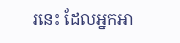រនេះ ដែលអ្នកអា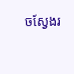ចស្វែងរ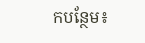កបន្ថែម៖